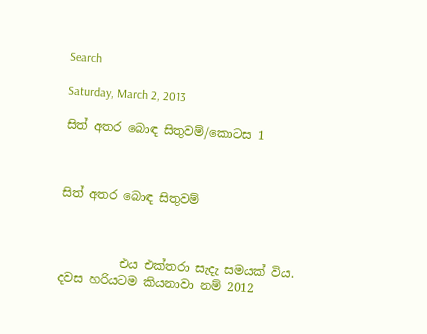Search

Saturday, March 2, 2013

සිත් අතර බොඳ සිතුවම්/කොටස 1



සිත් අතර බොඳ සිතුවම්



          එය එක්තරා සැදැ සමයක් විය. දවස හරියටම කියනාවා නම් 2012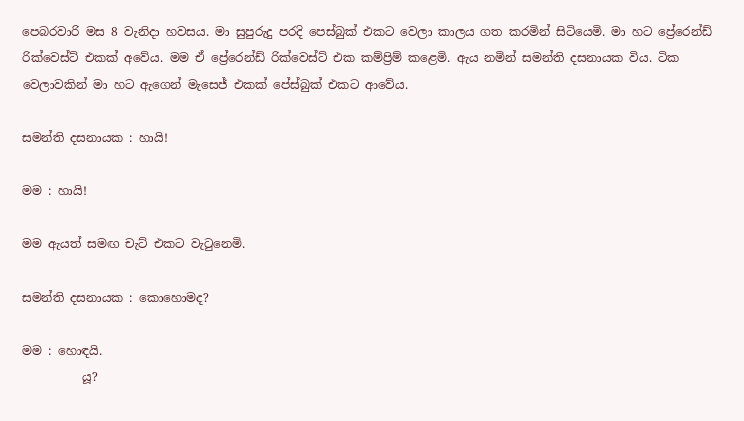පෙබරවාරි මස 8 වැනිදා හවසය. මා සුපුරුදු පරදි පෙස්බුක් එකට වෙලා කාලය ගත කරමින් සිටියෙමි. මා හට ප්‍රේරෙන්ඩ් රික්වෙස්ට් එකක් අවේය. මම ඒ ප්‍රේරෙන්ඩ් රික්වෙස්ට් එක කම්ප්‍රිම් කළෙමි. ඇය නමින් සමන්ති දසනායක විය. ටික වෙලාවකින් මා හට ඇගෙන් මැසෙජ් එකක් පේස්බුක් එකට ආවේය.

සමන්ති දසනායක : හායි!

මම : හායි!

මම ඇයත් සමඟ චැට් එකට වැටුනෙමි.

සමන්ති දසනායක : කොහොමද?

මම : හොඳයි.
          යූ?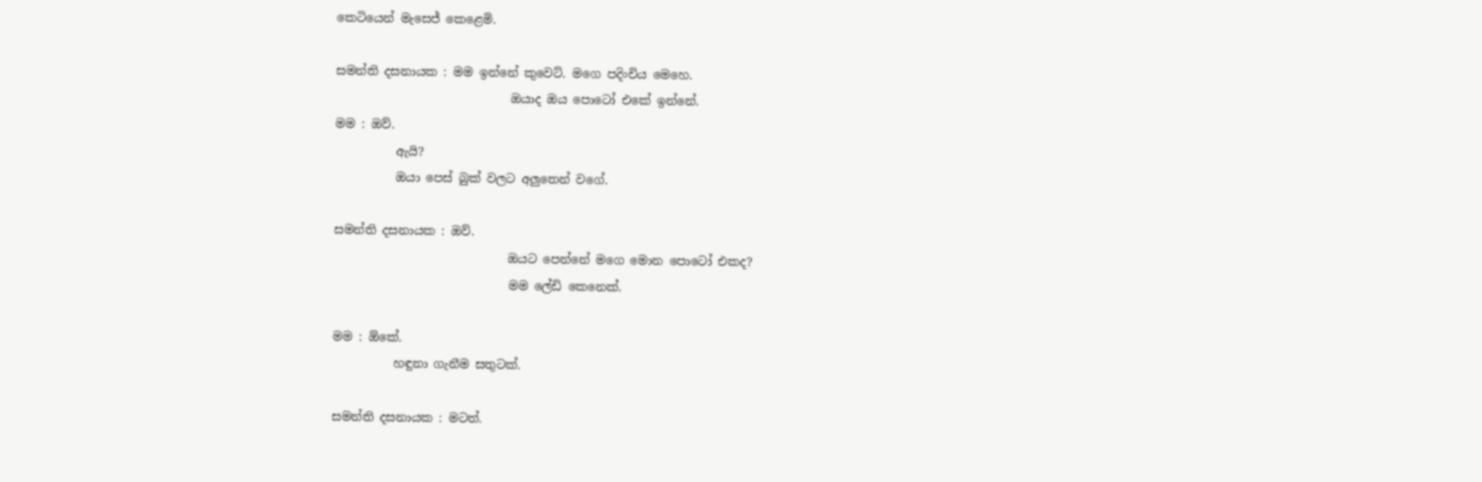කෙටියෙන් මැසෙජ් කෙළෙමි.

සමන්ති දසනායක : මම ඉන්නේ කුවෙට්. මගෙ පදිංචිය මෙහෙ.
                             ඔයාද ඔය පොටෝ එකේ ඉන්නේ.
මම : ඔව්.
          ඇයි?
          ඔයා පෙස් බුක් වලට අලුතෙන් වගේ.

සමන්ති දසනායක : ඔව්.
                             ඔයට පෙන්නේ මගෙ මොන පොටෝ එකද?
                             මම ලේඩි කෙනෙක්.

මම : ඕකේ.
          හඳුනා ගැනීම සතුටක්.

සමන්ති දසනායක : මටත්.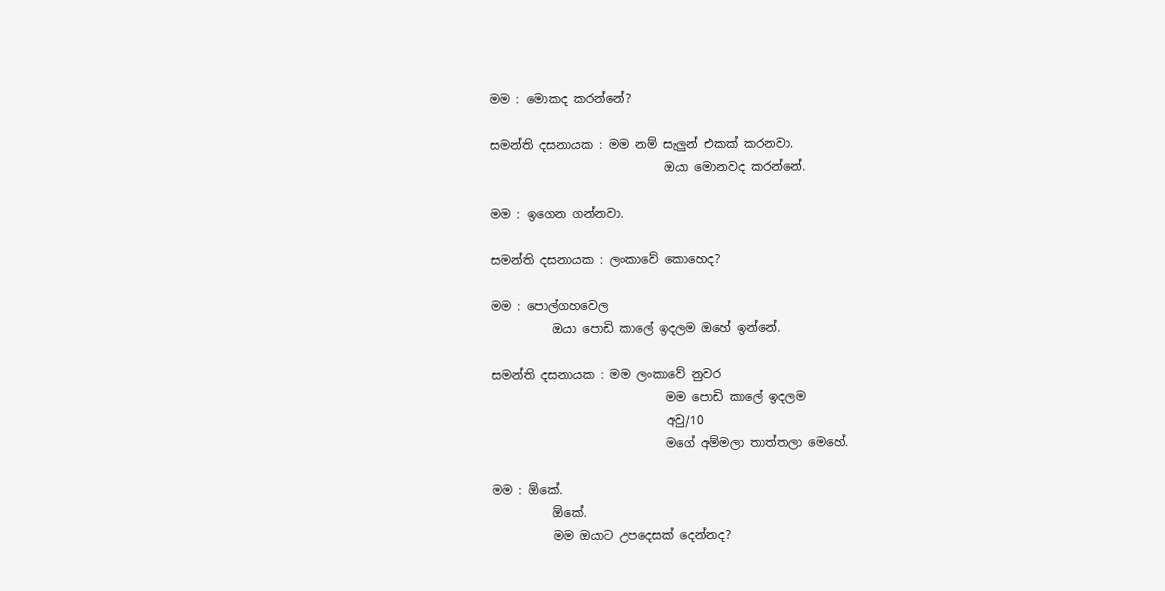මම : මොකද කරන්නේ?

සමන්ති දසනායක : මම නම් සැලුන් එකක් කරනවා.
                             ඔයා මොනවද කරන්නේ.

මම : ඉගෙන ගන්නවා.

සමන්ති දසනායක : ලංකාවේ කොහෙද?

මම : පොල්ගහවෙල
          ඔයා පොඩි කාලේ ඉදලම ඔහේ ඉන්නේ.

සමන්ති දසනායක : මම ලංකාවේ නුවර
                             මම පොඩි කාලේ ඉදලම
                             අවු/10
                             මගේ අම්මලා තාත්තලා මෙහේ.

මම : ඕකේ.
          ඕකේ.
          මම ඔයාට උපදෙසක් දෙන්නද?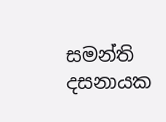සමන්ති දසනායක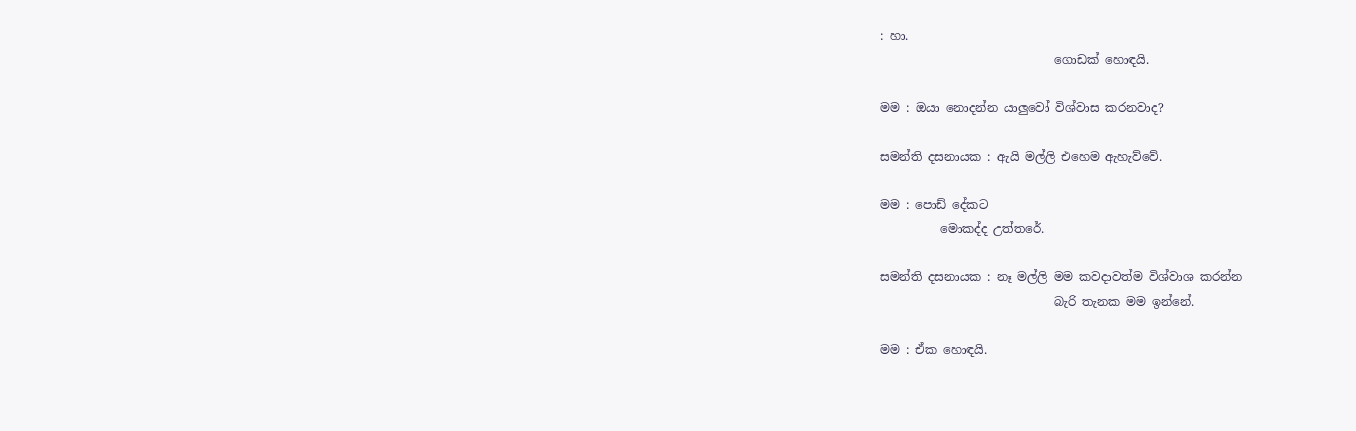: හා.
                             ගොඩක් හොඳයි.

මම : ඔයා නොදන්න යාලුවෝ විශ්වාස කරනවාද?

සමන්ති දසනායක : ඇයි මල්ලි එහෙම ඇහැව්වේ.

මම : පොඩ් දේකට
          මොකද්ද උත්තරේ.

සමන්ති දසනායක : නෑ මල්ලි මම කවදාවත්ම විශ්වාශ කරන්න
                             බැරි තැනක මම ඉන්නේ.

මම : ඒක හොඳයි.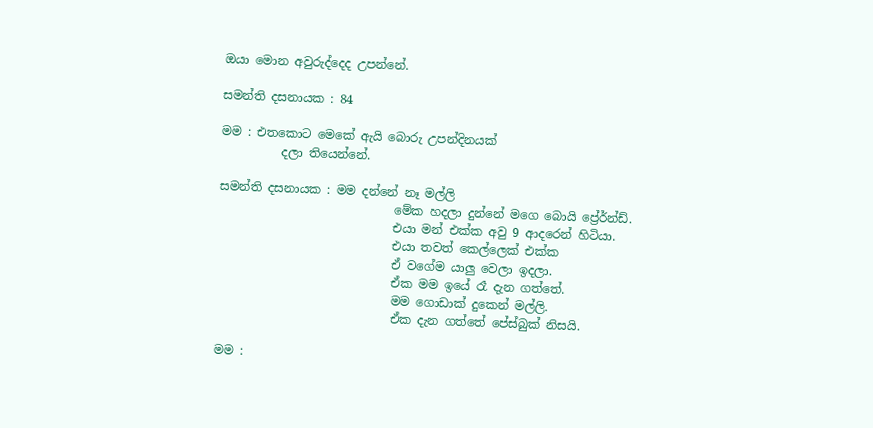ඔයා මොන අවුරුද්දෙද උපන්නේ.

සමන්ති දසනායක : 84

මම : එතකොට මෙකේ ඇයි බොරු උපන්දිනයක්
          දලා තියෙන්නේ.

සමන්ති දසනායක : මම දන්නේ නෑ මල්ලි
                             මේක හදලා දුන්නේ මගෙ බොයි ප්‍රේර්න්ඩ්.
                             එයා මන් එක්ක අවු 9 ආදරෙන් හිටියා.
                             එයා තවත් කෙල්ලෙක් එක්ක
                             ඒ වගේම යාලු වෙලා ඉදලා.
                             ඒක මම ඉයේ රෑ දැන ගත්තේ.
                             මම ගොඩාක් දුකෙන් මල්ලි.
                             ඒක දැන ගත්තේ පේස්බුක් නිසයි.

මම :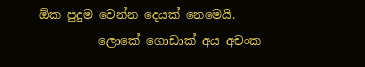ඕක පුදුම වෙන්න දෙයක් නෙමෙයි.
          ලොකේ ගොඩාක් අය අචංක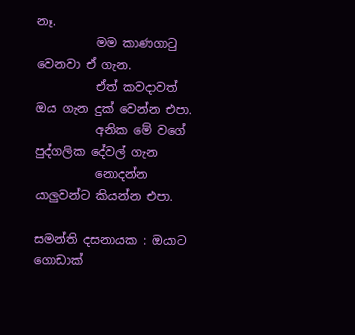නෑ.
          මම කාණගාටු වෙනවා ඒ ගැන.
          ඒත් කවදාවත් ඔය ගැන දුක් වෙන්න එපා.
          අනික මේ වගේ පුද්ගලික දේවල් ගැන
          නොදන්න යාලුවන්ට කියන්න එපා.

සමන්ති දසනායක : ඔයාට ගොඩාක්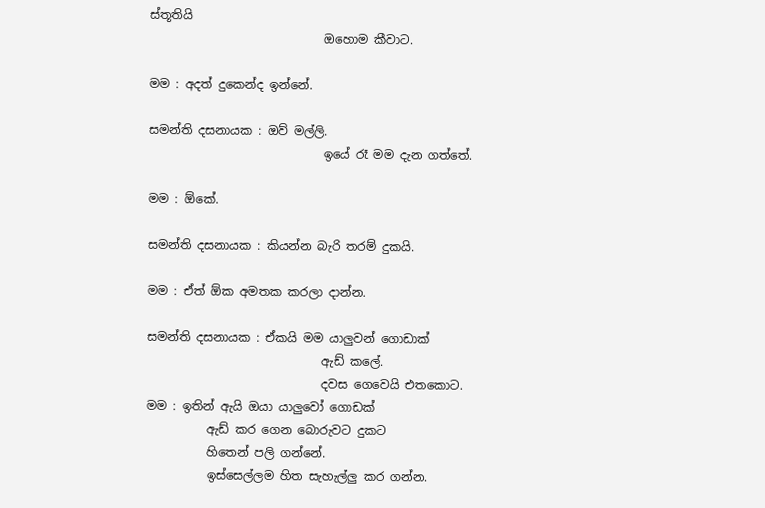ස්තූතියි
                             ඔහොම කීවාට.

මම : අදත් දුකෙන්ද ඉන්නේ.

සමන්ති දසනායක : ඔව් මල්ලි.
                             ඉයේ රෑ මම දැන ගත්තේ.

මම : ඕකේ.

සමන්ති දසනායක : කියන්න බැරි තරම් දුකයි.

මම : ඒත් ඕක අමතක කරලා දාන්න.

සමන්ති දසනායක : ඒකයි මම යාලුවන් ගොඩාක්
                             ඇඩ් කලේ.
                             දවස ගෙවෙයි එතකොට.
මම : ඉතින් ඇයි ඔයා යාලුවෝ ගොඩක්
          ඇඩ් කර ගෙන බොරුවට දුකට
          හිතෙන් පලි ගන්නේ.
          ඉස්සෙල්ලම හිත සැහැල්ලු කර ගන්න.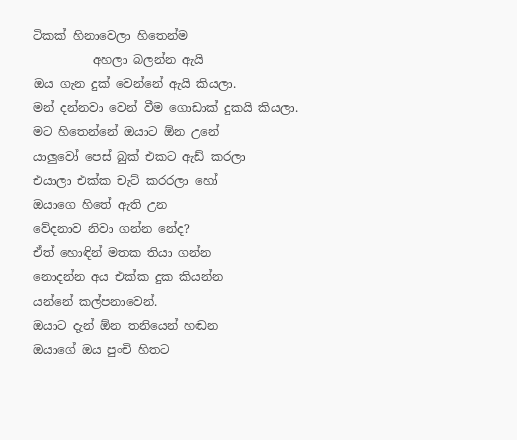ටිකක් හිනාවෙලා හිතෙන්ම
          අහලා බලන්න ඇයි
ඔය ගැන දුක් වෙන්නේ ඇයි කියලා.
මන් දන්නවා වෙන් වීම ගොඩාක් දුකයි කියලා.
මට හිතෙන්නේ ඔයාට ඕන උනේ
යාලුවෝ පෙස් බුක් එකට ඇඩ් කරලා
එයාලා එක්ක චැට් කරරලා හෝ
ඔයාගෙ හිතේ ඇති උන
වේදනාව නිවා ගන්න නේද?
ඒත් හොඳින් මතක තියා ගන්න
නොදන්න අය එක්ක දුක කියන්න
යන්නේ කල්පනාවෙන්.
ඔයාට දැන් ඕන තනියෙන් හඬන
ඔයාගේ ඔය පුංචි හිතට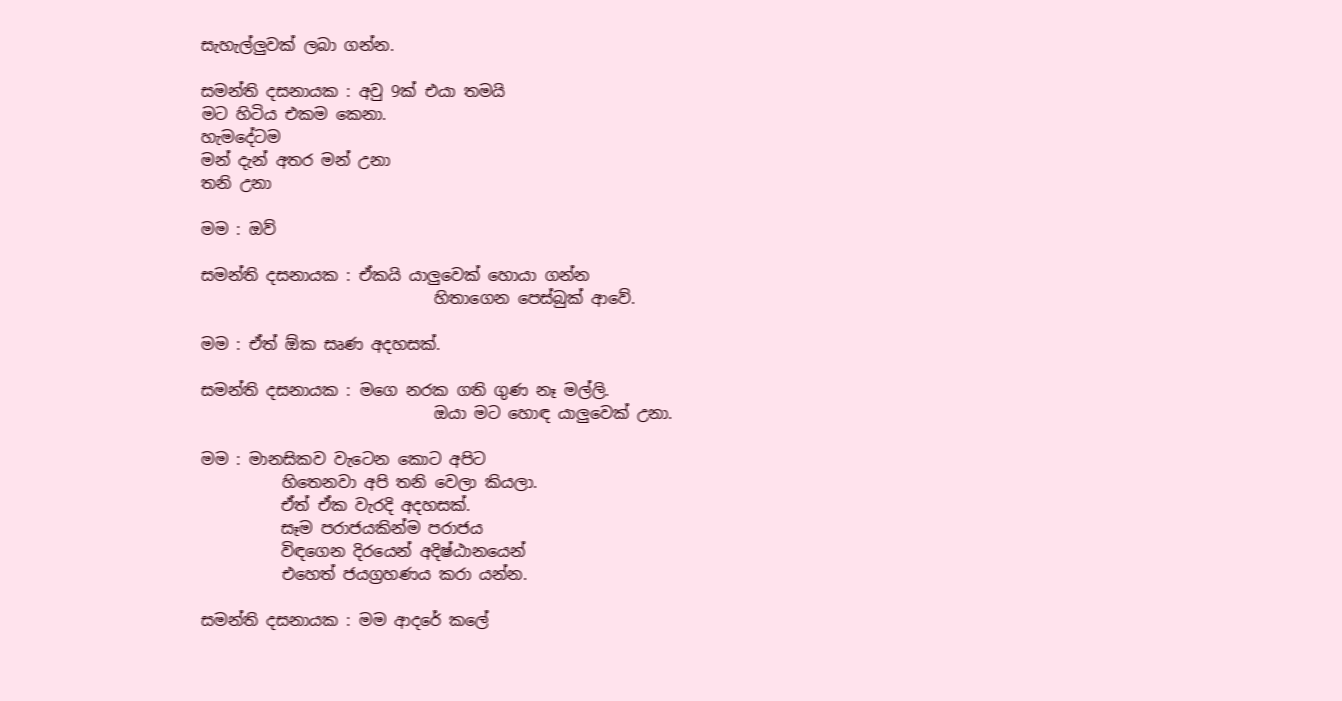සැහැල්ලුවක් ලබා ගන්න.

සමන්ති දසනායක : අවු 9ක් එයා තමයි
මට හිටිය එකම කෙනා.
හැමදේටම
මන් දැන් අතර මන් උනා
තනි උනා

මම : ඔව්

සමන්ති දසනායක : ඒකයි යාලුවෙක් හොයා ගන්න
                             හිතාගෙන පෙස්බුක් ආවේ.

මම : ඒත් ඕක සෘණ අදහසක්.

සමන්ති දසනායක : මගෙ නරක ගති ගුණ නෑ මල්ලි.
                             ඔයා මට හොඳ යාලුවෙක් උනා.

මම : මානසිකව වැටෙන කොට අපිට
          හිතෙනවා අපි තනි වෙලා කියලා.
          ඒත් ඒක වැරදි අදහසක්.
          සෑම පරාජයකින්ම පරාජය
          විඳගෙන දිරයෙන් අදිෂ්ඨානයෙන්
          එහෙත් ජයග්‍රහණය කරා යන්න.

සමන්ති දසනායක : මම ආදරේ කලේ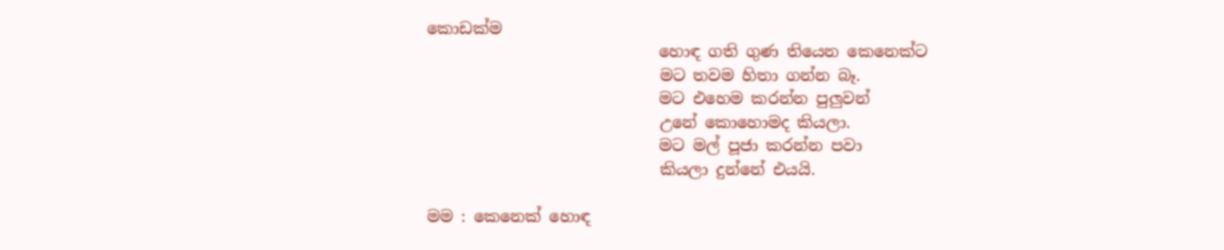කොඩක්ම
                             හොඳ ගති ගුණ තියෙන කෙනෙක්ට
                             මට තවම හිතා ගන්න බෑ.
                             මට එහෙම කරන්න පුලුවන්
                             උනේ කොහොමද කියලා.
                             මට මල් පූජා කරන්න පවා
                             කියලා දුන්නේ එයයි.

මම : කෙනෙක් හොඳ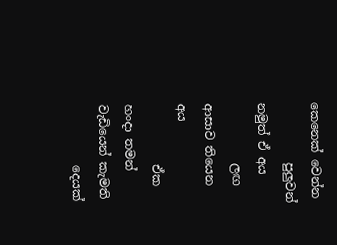කෙනෙක් වෙන්න
          පුලුවන් නමුත් ඒ අය
          ලඟ ආසාව තියෙන අය
          ඒක හංදා තමන් වැඩියෙන් කැමති
          දෙයක්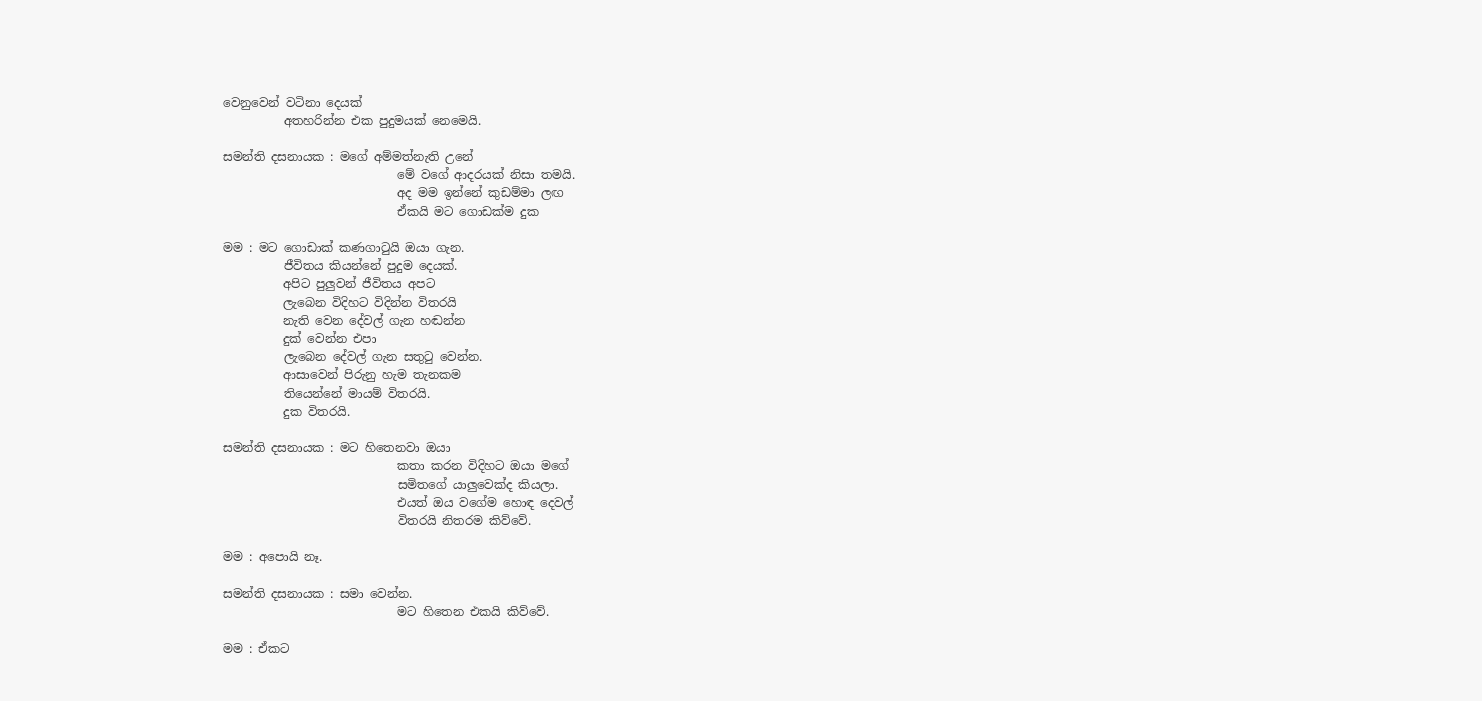වෙනුවෙන් වටිනා දෙයක්
          අතහරින්න එක පුදුමයක් නෙමෙයි.

සමන්ති දසනායක : මගේ අම්මත්නැති උනේ
                             මේ වගේ ආදරයක් නිසා තමයි.
                             අද මම ඉන්නේ කුඩම්මා ලඟ
                             ඒකයි මට ගොඩක්ම දුක

මම : මට ගොඩාක් කණගාටුයි ඔයා ගැන.
          ජීවිතය කියන්නේ පුදුම දෙයක්.
          අපිට පුලුවන් ජීවිතය අපට
          ලැබෙන විදිහට විදින්න විතරයි
          නැති වෙන දේවල් ගැන හඬන්න
          දුක් වෙන්න එපා
          ලැබෙන දේවල් ගැන සතුටු වෙන්න.
          ආසාවෙන් පිරුනු හැම තැනකම
          තියෙන්නේ මායම් විතරයි.
          දුක විතරයි.

සමන්ති දසනායක : මට හිතෙනවා ඔයා
                             කතා කරන විදිහට ඔයා මගේ
                             සමිතගේ යාලුවෙක්ද කියලා.
                             එයත් ඔය වගේම හොඳ දෙවල්
                             විතරයි නිතරම කිව්වේ.

මම : අපොයි නෑ.

සමන්ති දසනායක : සමා වෙන්න.
                             මට හිතෙන එකයි කිව්වේ.

මම : ඒකට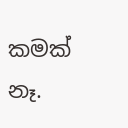කමක් නෑ.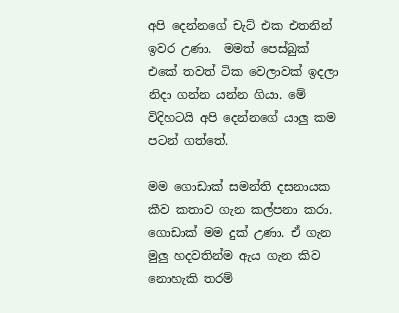අපි දෙන්නගේ චැට් එක එතනින් ඉවර උණා.  මමත් පෙස්බුක් එකේ තවත් ටික වෙලාවක් ඉදලා නිදා ගන්න යන්න ගියා. මේ විදිහටයි අපි දෙන්නගේ යාලු කම පටන් ගත්තේ.

මම ගොඩාක් සමන්ති දසනායක කීව කතාව ගැන කල්පනා කරා. ගොඩාක් මම දුක් උණා. ඒ ගැන මුලු හදවතින්ම ඇය ගැන කිව නොහැකි තරම්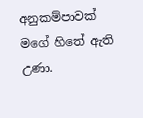අනුකම්පාවක් මගේ හිතේ ඇති උණා.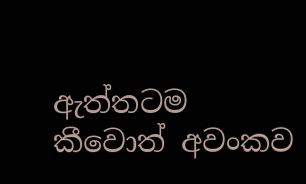ඇත්තටම කීවොත් අවංකව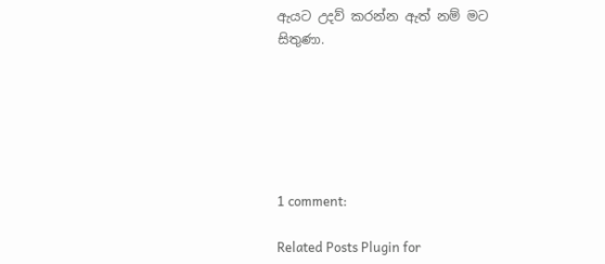ඇයට උදව් කරන්න ඇත් නම් මට සිතුණා.






1 comment:

Related Posts Plugin for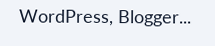WordPress, Blogger...